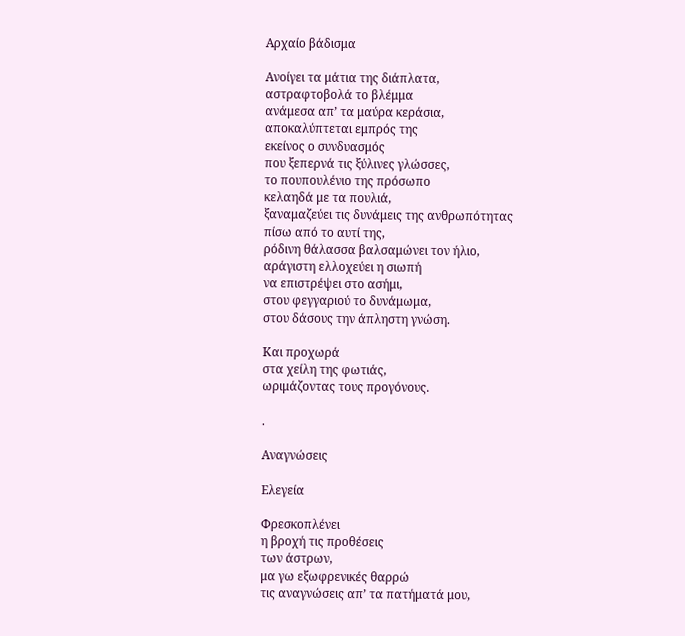Αρχαίο βάδισμα

Ανοίγει τα μάτια της διάπλατα,
αστραφτοβολά το βλέμμα
ανάμεσα απ’ τα μαύρα κεράσια,
αποκαλύπτεται εμπρός της
εκείνος ο συνδυασμός
που ξεπερνά τις ξύλινες γλώσσες,
το πουπουλένιο της πρόσωπο
κελαηδά με τα πουλιά,
ξαναμαζεύει τις δυνάμεις της ανθρωπότητας
πίσω από το αυτί της,
ρόδινη θάλασσα βαλσαμώνει τον ήλιο,
αράγιστη ελλοχεύει η σιωπή
να επιστρέψει στο ασήμι,
στου φεγγαριού το δυνάμωμα,
στου δάσους την άπληστη γνώση.

Και προχωρά
στα χείλη της φωτιάς,
ωριμάζοντας τους προγόνους.

.

Αναγνώσεις

Ελεγεία

Φρεσκοπλένει
η βροχή τις προθέσεις
των άστρων,
μα γω εξωφρενικές θαρρώ
τις αναγνώσεις απ’ τα πατήματά μου,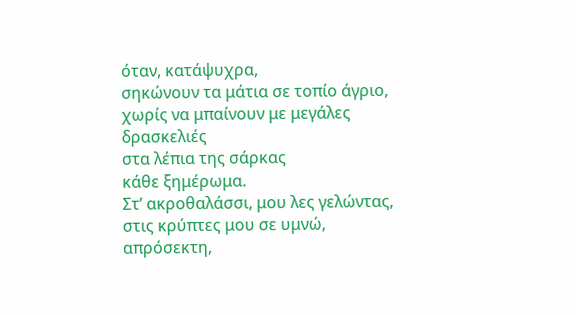όταν, κατάψυχρα,
σηκώνουν τα μάτια σε τοπίο άγριο,
χωρίς να μπαίνουν με μεγάλες δρασκελιές
στα λέπια της σάρκας
κάθε ξημέρωμα.
Στ’ ακροθαλάσσι, μου λες γελώντας,
στις κρύπτες μου σε υμνώ,
απρόσεκτη,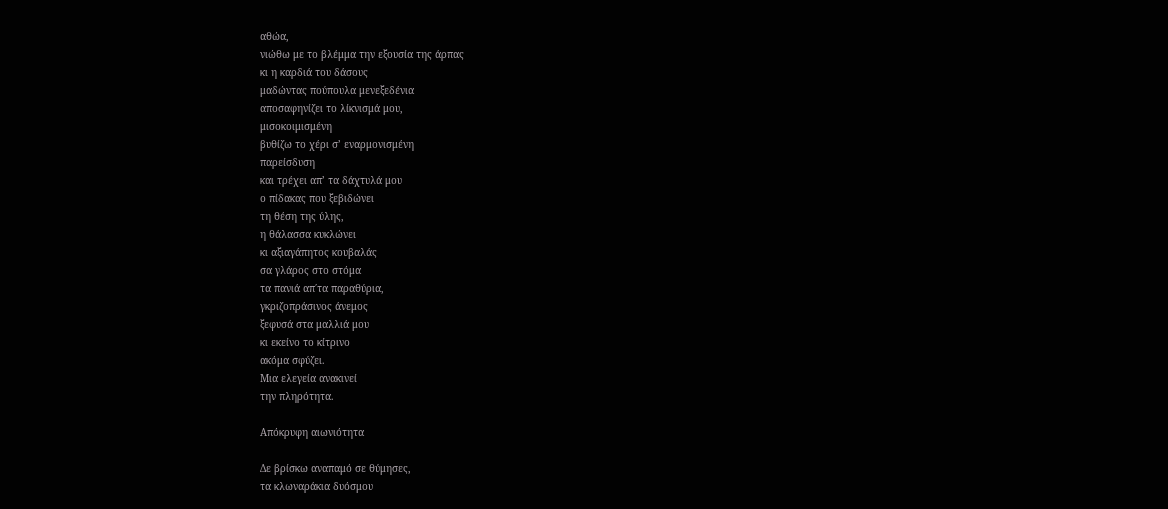αθώα,
νιώθω με το βλέμμα την εξουσία της άρπας
κι η καρδιά του δάσους
μαδώντας πούπουλα μενεξεδένια
αποσαφηνίζει το λίκνισμά μου,
μισοκοιμισμένη
βυθίζω το χέρι σ’ εναρμονισμένη
παρείσδυση
και τρέχει απ’ τα δάχτυλά μου
ο πίδακας που ξεβιδώνει
τη θέση της ύλης,
η θάλασσα κυκλώνει
κι αξιαγάπητος κουβαλάς
σα γλάρος στο στόμα
τα πανιά απ΄τα παραθύρια,
γκριζοπράσινος άνεμος
ξεφυσά στα μαλλιά μου
κι εκείνο το κίτρινο
ακόμα σφύζει.
Μια ελεγεία ανακινεί
την πληρότητα.

Απόκρυφη αιωνιότητα

Δε βρίσκω αναπαμό σε θύμησες,
τα κλωναράκια δυόσμου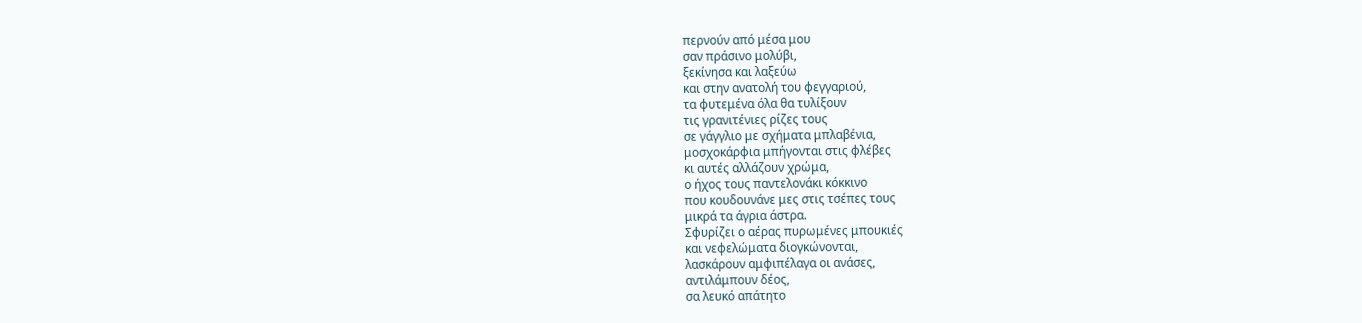περνούν από μέσα μου
σαν πράσινο μολύβι,
ξεκίνησα και λαξεύω
και στην ανατολή του φεγγαριού,
τα φυτεμένα όλα θα τυλίξουν
τις γρανιτένιες ρίζες τους
σε γάγγλιο με σχήματα μπλαβένια,
μοσχοκάρφια μπήγονται στις φλέβες
κι αυτές αλλάζουν χρώμα,
ο ήχος τους παντελονάκι κόκκινο
που κουδουνάνε μες στις τσέπες τους
μικρά τα άγρια άστρα.
Σφυρίζει ο αέρας πυρωμένες μπουκιές
και νεφελώματα διογκώνονται,
λασκάρουν αμφιπέλαγα οι ανάσες,
αντιλάμπουν δέος,
σα λευκό απάτητο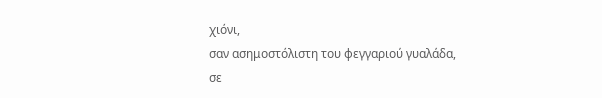χιόνι,
σαν ασημοστόλιστη του φεγγαριού γυαλάδα,
σε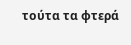τούτα τα φτερά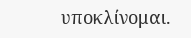υποκλίνομαι.